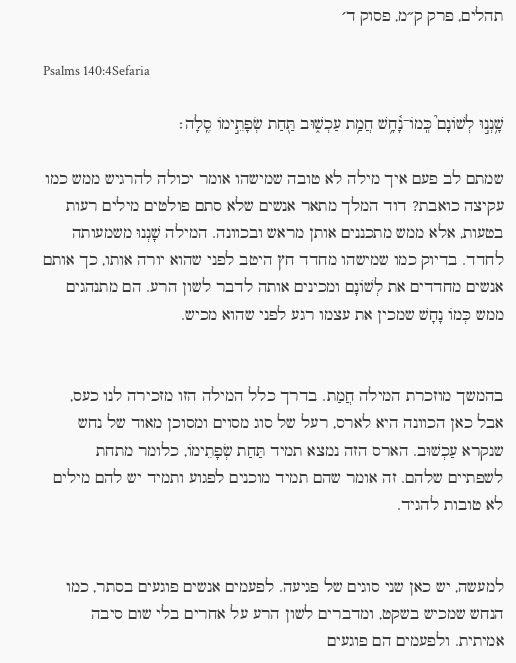תהלים, פרק ק״מ, פסוק ד׳

Psalms 140:4Sefaria

שָׁ֥נְנ֣וּ לְשׁוֹנָם֮ כְּֽמוֹ־נָ֫חָ֥שׁ חֲמַ֥ת עַכְשׁ֑וּב תַּ֖חַת שְׂפָתֵ֣ימוֹ סֶֽלָה׃

שמתם לב פעם איך מילה לא טובה שמישהו אומר יכולה להרגיש ממש כמו עקיצה כואבת? דוד המלך מתאר אנשים שלא סתם פולטים מילים רעות בטעות, אלא ממש מתכננים אותן מראש ובכוונה. המילה שָׁנְנוּ משמעותה לחדד. בדיוק כמו שמישהו מחדד חץ היטב לפני שהוא יורה אותו, כך אותם אנשים מחדדים את לְשׁוֹנָם ומכינים אותה לדבר לשון הרע. הם מתנהגים ממש כְּמוֹ נָחָשׁ שמכין את עצמו רגע לפני שהוא מכיש.


בהמשך מוזכרת המילה חֲמַת. בדרך כלל המילה הזו מזכירה לנו כעס, אבל כאן הכוונה היא לארס, רעל של סוג מסוים ומסוכן מאוד של נחש שנקרא עַכְשׁוּב. הארס הזה נמצא תמיד תַּחַת שְׂפָתֵימוֹ, כלומר מתחת לשפתיים שלהם. זה אומר שהם תמיד מוכנים לפגוע ותמיד יש להם מילים לא טובות להגיד.


למעשה, יש כאן שני סוגים של פגיעה. לפעמים אנשים פוגעים בסתר, כמו הנחש שמכיש בשקט, ומדברים לשון הרע על אחרים בלי שום סיבה אמיתית. ולפעמים הם פוגעים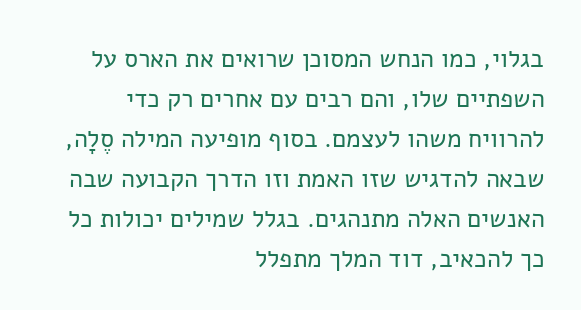בגלוי, כמו הנחש המסוכן שרואים את הארס על השפתיים שלו, והם רבים עם אחרים רק כדי להרוויח משהו לעצמם. בסוף מופיעה המילה סֶלָה, שבאה להדגיש שזו האמת וזו הדרך הקבועה שבה האנשים האלה מתנהגים. בגלל שמילים יכולות כל כך להכאיב, דוד המלך מתפלל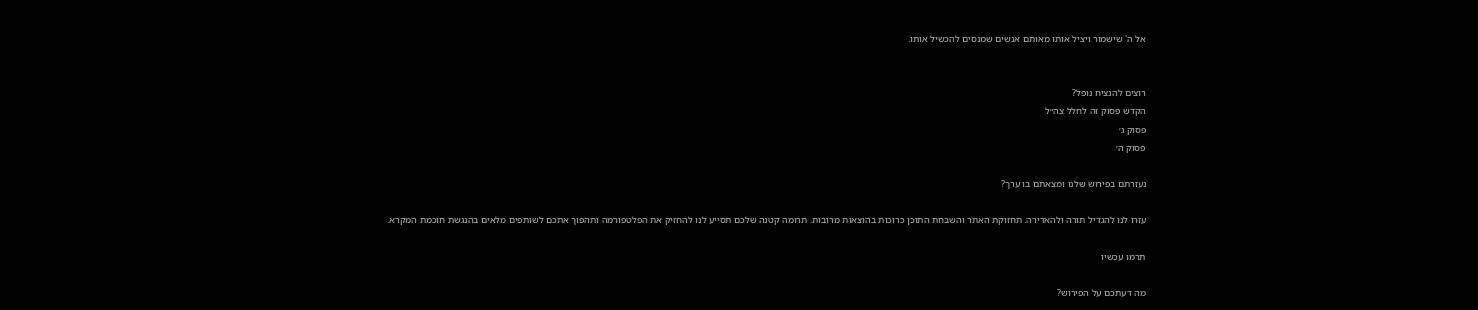אל ה' שישמור ויציל אותו מאותם אנשים שמנסים להכשיל אותו.


רוצים להנציח נופל?
הקדש פסוק זה לחלל צה״ל
פסוק ג׳
פסוק ה׳

נעזרתם בפירוש שלנו ומצאתם בו ערך?

עזרו לנו להגדיל תורה ולהאדירה. תחזוקת האתר והשבחת התוכן כרוכות בהוצאות מרובות. תרומה קטנה שלכם תסייע לנו להחזיק את הפלטפורמה ותהפוך אתכם לשותפים מלאים בהנגשת חוכמת המקרא.

תרמו עכשיו

מה דעתכם על הפירוש?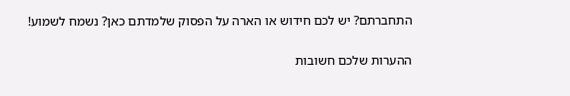התחברתם? יש לכם חידוש או הארה על הפסוק שלמדתם כאן? נשמח לשמוע!

ההערות שלכם חשובות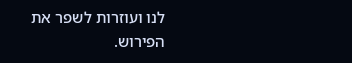לנו ועוזרות לשפר את הפירוש.